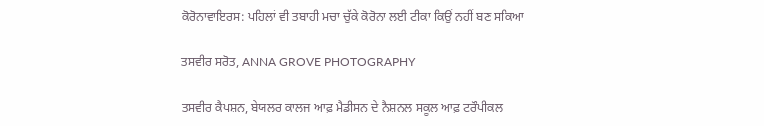ਕੋਰੋਨਾਵਾਇਰਸ: ਪਹਿਲਾਂ ਵੀ ਤਬਾਹੀ ਮਚਾ ਚੁੱਕੇ ਕੋਰੋਨਾ ਲਈ ਟੀਕਾ ਕਿਉਂ ਨਹੀਂ ਬਣ ਸਕਿਆ

ਤਸਵੀਰ ਸਰੋਤ, ANNA GROVE PHOTOGRAPHY

ਤਸਵੀਰ ਕੈਪਸ਼ਨ, ਬੇਯਲਰ ਕਾਲਜ ਆਫ਼ ਮੈਡੀਸਨ ਦੇ ਨੈਸ਼ਨਲ ਸਕੂਲ ਆਫ਼ ਟਰੌਪੀਕਲ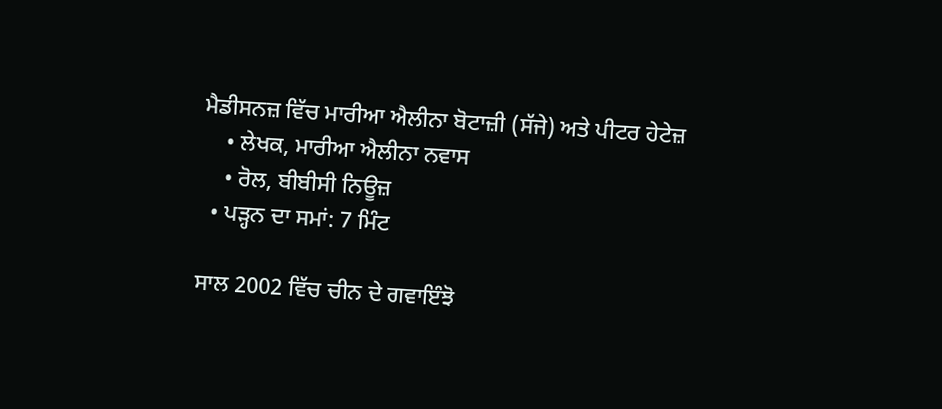ਮੈਡੀਸਨਜ਼ ਵਿੱਚ ਮਾਰੀਆ ਐਲੀਨਾ ਬੋਟਾਜ਼ੀ (ਸੱਜੇ) ਅਤੇ ਪੀਟਰ ਹੇਟੇਜ਼
    • ਲੇਖਕ, ਮਾਰੀਆ ਐਲੀਨਾ ਨਵਾਸ
    • ਰੋਲ, ਬੀਬੀਸੀ ਨਿਊਜ਼
  • ਪੜ੍ਹਨ ਦਾ ਸਮਾਂ: 7 ਮਿੰਟ

ਸਾਲ 2002 ਵਿੱਚ ਚੀਨ ਦੇ ਗਵਾਇੰਝੋ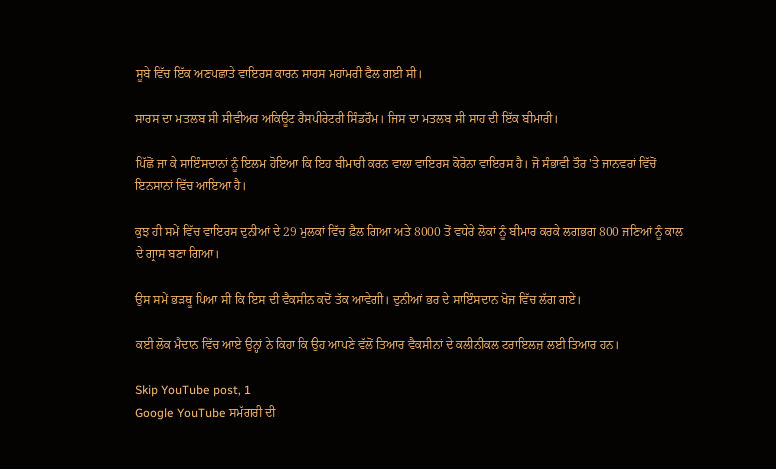ਸੂਬੇ ਵਿੱਚ ਇੱਕ ਅਣਪਛਾਤੇ ਵਾਇਰਸ ਕਾਰਨ ਸਾਰਸ ਮਹਾਂਮਰੀ ਫੈਲ ਗਈ ਸੀ।

ਸਾਰਸ ਦਾ ਮਤਲਬ ਸੀ ਸੀਵੀਅਰ ਅਕਿਊਟ ਰੈਸਪੀਰੇਟਰੀ ਸਿੰਡਰੌਮ। ਜਿਸ ਦਾ ਮਤਲਬ ਸੀ ਸਾਹ ਦੀ ਇੱਕ ਬੀਮਾਰੀ।

ਪਿੱਛੋਂ ਜਾ ਕੇ ਸਾਇੰਸਦਾਨਾਂ ਨੂੰ ਇਲਮ ਹੋਇਆ ਕਿ ਇਹ ਬੀਮਾਰੀ ਕਰਨ ਵਾਲਾ ਵਾਇਰਸ ਕੋਰੋਨਾ ਵਾਇਰਸ ਹੈ। ਜੋ ਸੰਭਾਵੀ ਤੌਰ 'ਤੇ ਜਾਨਵਰਾਂ ਵਿੱਚੋਂ ਇਨਸਾਨਾਂ ਵਿੱਚ ਆਇਆ ਹੈ।

ਕੁਝ ਹੀ ਸਮੇਂ ਵਿੱਚ ਵਾਇਰਸ ਦੁਨੀਆਂ ਦੇ 29 ਮੁਲਕਾਂ ਵਿੱਚ ਫ਼ੈਲ ਗਿਆ ਅਤੇ 8000 ਤੋਂ ਵਧੇਰੇ ਲੋਕਾਂ ਨੂੰ ਬੀਮਾਰ ਕਰਕੇ ਲਗਭਗ 800 ਜਣਿਆਂ ਨੂੰ ਕਾਲ ਦੇ ਗ੍ਰਾਸ ਬਣਾ ਗਿਆ।

ਉਸ ਸਮੇਂ ਭੜਥੂ ਪਿਆ ਸੀ ਕਿ ਇਸ ਦੀ ਵੈਕਸੀਨ ਕਦੋਂ ਤੱਕ ਆਵੇਗੀ। ਦੁਨੀਆਂ ਭਰ ਦੇ ਸਾਇੰਸਦਾਨ ਖੋਜ ਵਿੱਚ ਲੱਗ ਗਏ।

ਕਈ ਲੋਕ ਮੈਦਾਨ ਵਿੱਚ ਆਏ ਉਨ੍ਹਾਂ ਨੇ ਕਿਹਾ ਕਿ ਉਹ ਆਪਣੇ ਵੱਲੋਂ ਤਿਆਰ ਵੈਕਸੀਨਾਂ ਦੇ ਕਲੀਨੀਕਲ ਟਰਾਇਲਜ਼ ਲਈ ਤਿਆਰ ਹਨ।

Skip YouTube post, 1
Google YouTube ਸਮੱਗਰੀ ਦੀ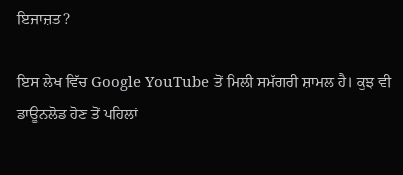ਇਜਾਜ਼ਤ?

ਇਸ ਲੇਖ ਵਿੱਚ Google YouTube ਤੋਂ ਮਿਲੀ ਸਮੱਗਰੀ ਸ਼ਾਮਲ ਹੈ। ਕੁਝ ਵੀ ਡਾਊਨਲੋਡ ਹੋਣ ਤੋਂ ਪਹਿਲਾਂ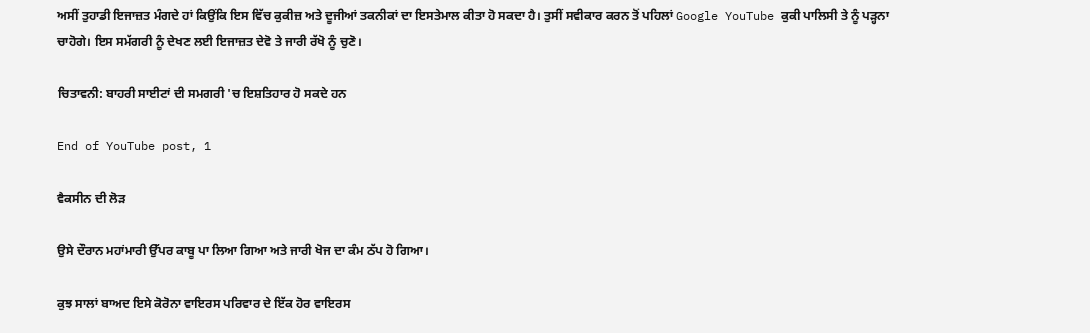ਅਸੀਂ ਤੁਹਾਡੀ ਇਜਾਜ਼ਤ ਮੰਗਦੇ ਹਾਂ ਕਿਉਂਕਿ ਇਸ ਵਿੱਚ ਕੁਕੀਜ਼ ਅਤੇ ਦੂਜੀਆਂ ਤਕਨੀਕਾਂ ਦਾ ਇਸਤੇਮਾਲ ਕੀਤਾ ਹੋ ਸਕਦਾ ਹੈ। ਤੁਸੀਂ ਸਵੀਕਾਰ ਕਰਨ ਤੋਂ ਪਹਿਲਾਂ Google YouTube ਕੁਕੀ ਪਾਲਿਸੀ ਤੇ ਨੂੰ ਪੜ੍ਹਨਾ ਚਾਹੋਗੇ। ਇਸ ਸਮੱਗਰੀ ਨੂੰ ਦੇਖਣ ਲਈ ਇਜਾਜ਼ਤ ਦੇਵੋ ਤੇ ਜਾਰੀ ਰੱਖੋ ਨੂੰ ਚੁਣੋ।

ਚਿਤਾਵਨੀ: ਬਾਹਰੀ ਸਾਈਟਾਂ ਦੀ ਸਮਗਰੀ 'ਚ ਇਸ਼ਤਿਹਾਰ ਹੋ ਸਕਦੇ ਹਨ

End of YouTube post, 1

ਵੈਕਸੀਨ ਦੀ ਲੋੜ

ਉਸੇ ਦੌਰਾਨ ਮਹਾਂਮਾਰੀ ਉੱਪਰ ਕਾਬੂ ਪਾ ਲਿਆ ਗਿਆ ਅਤੇ ਜਾਰੀ ਖੋਜ ਦਾ ਕੰਮ ਠੱਪ ਹੋ ਗਿਆ।

ਕੁਝ ਸਾਲਾਂ ਬਾਅਦ ਇਸੇ ਕੋਰੋਨਾ ਵਾਇਰਸ ਪਰਿਵਾਰ ਦੇ ਇੱਕ ਹੋਰ ਵਾਇਰਸ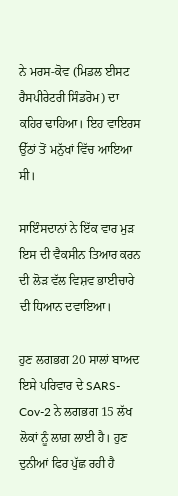ਨੇ ਮਰਸ-ਕੋਵ (ਮਿਡਲ ਈਸਟ ਰੈਸਪੀਰੇਟਰੀ ਸਿੰਡਰੋਮ) ਦਾ ਕਹਿਰ ਢਾਹਿਆ। ਇਹ ਵਾਇਰਸ ਉੱਠਾਂ ਤੋਂ ਮਨੁੱਖਾਂ ਵਿੱਚ ਆਇਆ ਸੀ।

ਸਾਇੰਸਦਾਨਾਂ ਨੇ ਇੱਕ ਵਾਰ ਮੁੜ ਇਸ ਦੀ ਵੈਕਸੀਨ ਤਿਆਰ ਕਰਨ ਦੀ ਲੋੜ ਵੱਲ ਵਿਸ਼ਵ ਭਾਈਚਾਰੇ ਦੀ ਧਿਆਨ ਦਵਾਇਆ।

ਹੁਣ ਲਗਭਗ 20 ਸਾਲਾਂ ਬਾਅਦ ਇਸੇ ਪਰਿਵਾਰ ਦੇ SARS-Cov-2 ਨੇ ਲਗਭਗ 15 ਲੱਖ ਲੋਕਾਂ ਨੂੰ ਲਾਗ਼ ਲਾਈ ਹੈ। ਹੁਣ ਦੁਨੀਆਂ ਫਿਰ ਪੁੱਛ ਰਹੀ ਹੈ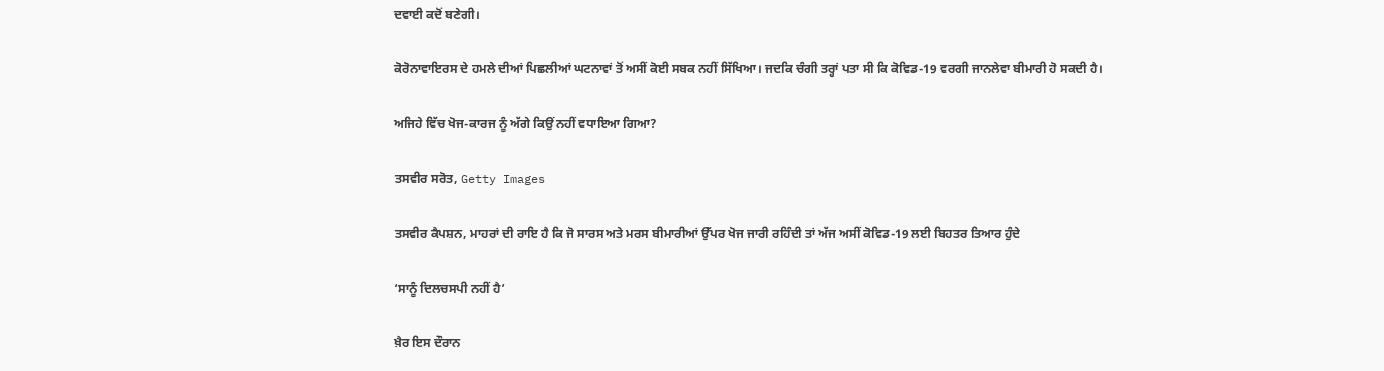ਦਵਾਈ ਕਦੋਂ ਬਣੇਗੀ।

ਕੋਰੋਨਾਵਾਇਰਸ ਦੇ ਹਮਲੇ ਦੀਆਂ ਪਿਛਲੀਆਂ ਘਟਨਾਵਾਂ ਤੋਂ ਅਸੀਂ ਕੋਈ ਸਬਕ ਨਹੀਂ ਸਿੱਖਿਆ। ਜਦਕਿ ਚੰਗੀ ਤਰ੍ਹਾਂ ਪਤਾ ਸੀ ਕਿ ਕੋਵਿਡ-19 ਵਰਗੀ ਜਾਨਲੇਵਾ ਬੀਮਾਰੀ ਹੋ ਸਕਦੀ ਹੈ।

ਅਜਿਹੇ ਵਿੱਚ ਖੋਜ-ਕਾਰਜ ਨੂੰ ਅੱਗੇ ਕਿਉਂ ਨਹੀਂ ਵਧਾਇਆ ਗਿਆ?

ਤਸਵੀਰ ਸਰੋਤ, Getty Images

ਤਸਵੀਰ ਕੈਪਸ਼ਨ, ਮਾਹਰਾਂ ਦੀ ਰਾਇ ਹੈ ਕਿ ਜੋ ਸਾਰਸ ਅਤੇ ਮਰਸ ਬੀਮਾਰੀਆਂ ਉੱਪਰ ਖੋਜ ਜਾਰੀ ਰਹਿੰਦੀ ਤਾਂ ਅੱਜ ਅਸੀਂ ਕੋਵਿਡ-19 ਲਈ ਬਿਹਤਰ ਤਿਆਰ ਹੁੰਦੇ

‘ਸਾਨੂੰ ਦਿਲਚਸਪੀ ਨਹੀਂ ਹੈ’

ਖ਼ੈਰ ਇਸ ਦੌਰਾਨ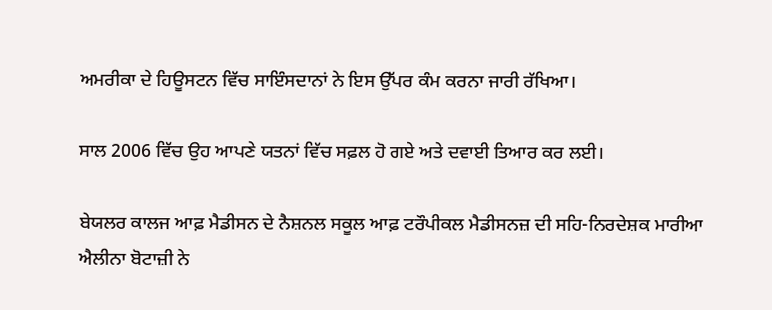ਅਮਰੀਕਾ ਦੇ ਹਿਊਸਟਨ ਵਿੱਚ ਸਾਇੰਸਦਾਨਾਂ ਨੇ ਇਸ ਉੱਪਰ ਕੰਮ ਕਰਨਾ ਜਾਰੀ ਰੱਖਿਆ।

ਸਾਲ 2006 ਵਿੱਚ ਉਹ ਆਪਣੇ ਯਤਨਾਂ ਵਿੱਚ ਸਫ਼ਲ ਹੋ ਗਏ ਅਤੇ ਦਵਾਈ ਤਿਆਰ ਕਰ ਲਈ।

ਬੇਯਲਰ ਕਾਲਜ ਆਫ਼ ਮੈਡੀਸਨ ਦੇ ਨੈਸ਼ਨਲ ਸਕੂਲ ਆਫ਼ ਟਰੌਪੀਕਲ ਮੈਡੀਸਨਜ਼ ਦੀ ਸਹਿ-ਨਿਰਦੇਸ਼ਕ ਮਾਰੀਆ ਐਲੀਨਾ ਬੋਟਾਜ਼ੀ ਨੇ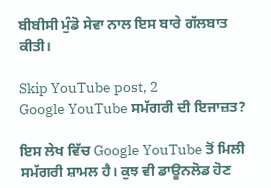ਬੀਬੀਸੀ ਮੁੰਡੋ ਸੇਵਾ ਨਾਲ ਇਸ ਬਾਰੇ ਗੱਲਬਾਤ ਕੀਤੀ।

Skip YouTube post, 2
Google YouTube ਸਮੱਗਰੀ ਦੀ ਇਜਾਜ਼ਤ?

ਇਸ ਲੇਖ ਵਿੱਚ Google YouTube ਤੋਂ ਮਿਲੀ ਸਮੱਗਰੀ ਸ਼ਾਮਲ ਹੈ। ਕੁਝ ਵੀ ਡਾਊਨਲੋਡ ਹੋਣ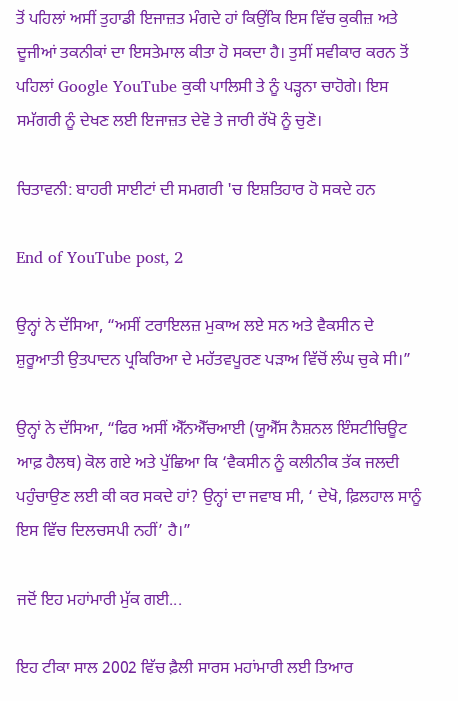ਤੋਂ ਪਹਿਲਾਂ ਅਸੀਂ ਤੁਹਾਡੀ ਇਜਾਜ਼ਤ ਮੰਗਦੇ ਹਾਂ ਕਿਉਂਕਿ ਇਸ ਵਿੱਚ ਕੁਕੀਜ਼ ਅਤੇ ਦੂਜੀਆਂ ਤਕਨੀਕਾਂ ਦਾ ਇਸਤੇਮਾਲ ਕੀਤਾ ਹੋ ਸਕਦਾ ਹੈ। ਤੁਸੀਂ ਸਵੀਕਾਰ ਕਰਨ ਤੋਂ ਪਹਿਲਾਂ Google YouTube ਕੁਕੀ ਪਾਲਿਸੀ ਤੇ ਨੂੰ ਪੜ੍ਹਨਾ ਚਾਹੋਗੇ। ਇਸ ਸਮੱਗਰੀ ਨੂੰ ਦੇਖਣ ਲਈ ਇਜਾਜ਼ਤ ਦੇਵੋ ਤੇ ਜਾਰੀ ਰੱਖੋ ਨੂੰ ਚੁਣੋ।

ਚਿਤਾਵਨੀ: ਬਾਹਰੀ ਸਾਈਟਾਂ ਦੀ ਸਮਗਰੀ 'ਚ ਇਸ਼ਤਿਹਾਰ ਹੋ ਸਕਦੇ ਹਨ

End of YouTube post, 2

ਉਨ੍ਹਾਂ ਨੇ ਦੱਸਿਆ, “ਅਸੀਂ ਟਰਾਇਲਜ਼ ਮੁਕਾਅ ਲਏ ਸਨ ਅਤੇ ਵੈਕਸੀਨ ਦੇ ਸ਼ੁਰੂਆਤੀ ਉਤਪਾਦਨ ਪ੍ਰਕਿਰਿਆ ਦੇ ਮਹੱਤਵਪੂਰਣ ਪੜਾਅ ਵਿੱਚੋਂ ਲੰਘ ਚੁਕੇ ਸੀ।”

ਉਨ੍ਹਾਂ ਨੇ ਦੱਸਿਆ, “ਫਿਰ ਅਸੀਂ ਐੱਨਐੱਚਆਈ (ਯੂਐੱਸ ਨੈਸ਼ਨਲ ਇੰਸਟੀਚਿਊਟ ਆਫ਼ ਹੈਲਥ) ਕੋਲ ਗਏ ਅਤੇ ਪੁੱਛਿਆ ਕਿ ‘ਵੈਕਸੀਨ ਨੂੰ ਕਲੀਨੀਕ ਤੱਕ ਜਲਦੀ ਪਹੁੰਚਾਉਣ ਲਈ ਕੀ ਕਰ ਸਕਦੇ ਹਾਂ? ਉਨ੍ਹਾਂ ਦਾ ਜਵਾਬ ਸੀ, ‘ ਦੇਖੋ, ਫ਼ਿਲਹਾਲ ਸਾਨੂੰ ਇਸ ਵਿੱਚ ਦਿਲਚਸਪੀ ਨਹੀਂ’ ਹੈ।”

ਜਦੋਂ ਇਹ ਮਹਾਂਮਾਰੀ ਮੁੱਕ ਗਈ...

ਇਹ ਟੀਕਾ ਸਾਲ 2002 ਵਿੱਚ ਫ਼ੈਲੀ ਸਾਰਸ ਮਹਾਂਮਾਰੀ ਲਈ ਤਿਆਰ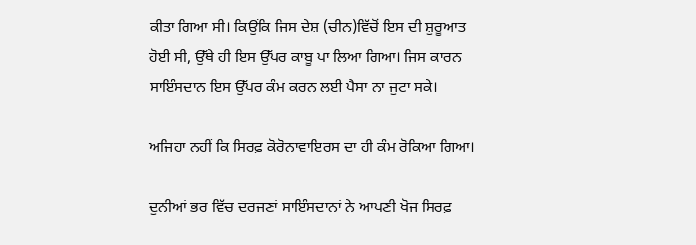ਕੀਤਾ ਗਿਆ ਸੀ। ਕਿਉਂਕਿ ਜਿਸ ਦੇਸ਼ (ਚੀਨ)ਵਿੱਚੋਂ ਇਸ ਦੀ ਸ਼ੁਰੂਆਤ ਹੋਈ ਸੀ, ਉੱਥੇ ਹੀ ਇਸ ਉੱਪਰ ਕਾਬੂ ਪਾ ਲਿਆ ਗਿਆ। ਜਿਸ ਕਾਰਨ ਸਾਇੰਸਦਾਨ ਇਸ ਉੱਪਰ ਕੰਮ ਕਰਨ ਲਈ ਪੈਸਾ ਨਾ ਜੁਟਾ ਸਕੇ।

ਅਜਿਹਾ ਨਹੀਂ ਕਿ ਸਿਰਫ਼ ਕੋਰੋਨਾਵਾਇਰਸ ਦਾ ਹੀ ਕੰਮ ਰੋਕਿਆ ਗਿਆ।

ਦੁਨੀਆਂ ਭਰ ਵਿੱਚ ਦਰਜਣਾਂ ਸਾਇੰਸਦਾਨਾਂ ਨੇ ਆਪਣੀ ਖੋਜ ਸਿਰਫ਼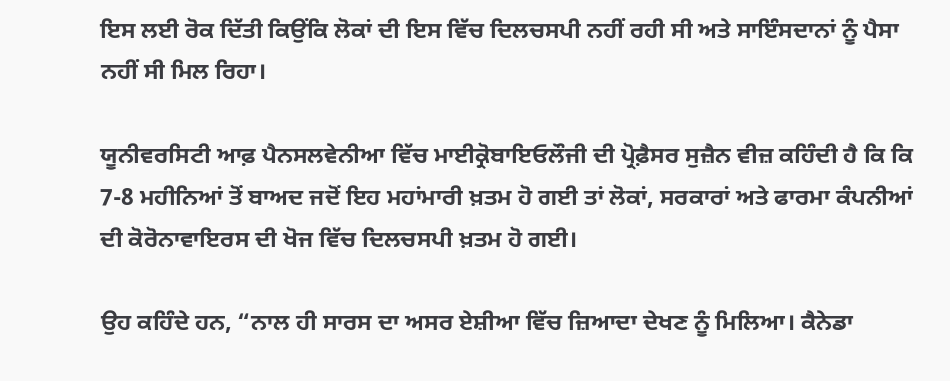ਇਸ ਲਈ ਰੋਕ ਦਿੱਤੀ ਕਿਉਂਕਿ ਲੋਕਾਂ ਦੀ ਇਸ ਵਿੱਚ ਦਿਲਚਸਪੀ ਨਹੀਂ ਰਹੀ ਸੀ ਅਤੇ ਸਾਇੰਸਦਾਨਾਂ ਨੂੰ ਪੈਸਾ ਨਹੀਂ ਸੀ ਮਿਲ ਰਿਹਾ।

ਯੂਨੀਵਰਸਿਟੀ ਆਫ਼ ਪੈਨਸਲਵੇਨੀਆ ਵਿੱਚ ਮਾਈਕ੍ਰੋਬਾਇਓਲੌਜੀ ਦੀ ਪ੍ਰੋਫ਼ੈਸਰ ਸੁਜ਼ੈਨ ਵੀਜ਼ ਕਹਿੰਦੀ ਹੈ ਕਿ ਕਿ 7-8 ਮਹੀਨਿਆਂ ਤੋਂ ਬਾਅਦ ਜਦੋਂ ਇਹ ਮਹਾਂਮਾਰੀ ਖ਼ਤਮ ਹੋ ਗਈ ਤਾਂ ਲੋਕਾਂ, ਸਰਕਾਰਾਂ ਅਤੇ ਫਾਰਮਾ ਕੰਪਨੀਆਂ ਦੀ ਕੋਰੋਨਾਵਾਇਰਸ ਦੀ ਖੋਜ ਵਿੱਚ ਦਿਲਚਸਪੀ ਖ਼ਤਮ ਹੋ ਗਈ।

ਉਹ ਕਹਿੰਦੇ ਹਨ, “ਨਾਲ ਹੀ ਸਾਰਸ ਦਾ ਅਸਰ ਏਸ਼ੀਆ ਵਿੱਚ ਜ਼ਿਆਦਾ ਦੇਖਣ ਨੂੰ ਮਿਲਿਆ। ਕੈਨੇਡਾ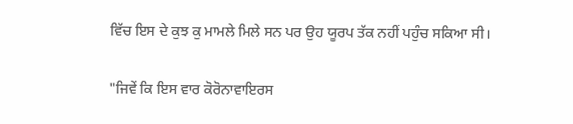ਵਿੱਚ ਇਸ ਦੇ ਕੁਝ ਕੁ ਮਾਮਲੇ ਮਿਲੇ ਸਨ ਪਰ ਉਹ ਯੂਰਪ ਤੱਕ ਨਹੀਂ ਪਹੁੰਚ ਸਕਿਆ ਸੀ।

"ਜਿਵੇਂ ਕਿ ਇਸ ਵਾਰ ਕੋਰੋਨਾਵਾਇਰਸ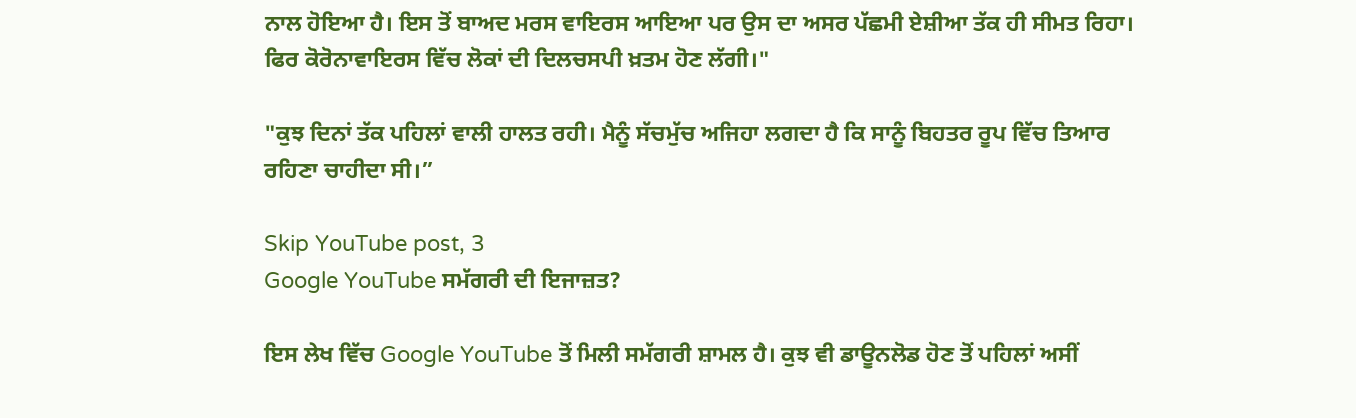ਨਾਲ ਹੋਇਆ ਹੈ। ਇਸ ਤੋਂ ਬਾਅਦ ਮਰਸ ਵਾਇਰਸ ਆਇਆ ਪਰ ਉਸ ਦਾ ਅਸਰ ਪੱਛਮੀ ਏਸ਼ੀਆ ਤੱਕ ਹੀ ਸੀਮਤ ਰਿਹਾ। ਫਿਰ ਕੋਰੋਨਾਵਾਇਰਸ ਵਿੱਚ ਲੋਕਾਂ ਦੀ ਦਿਲਚਸਪੀ ਖ਼ਤਮ ਹੋਣ ਲੱਗੀ।"

"ਕੁਝ ਦਿਨਾਂ ਤੱਕ ਪਹਿਲਾਂ ਵਾਲੀ ਹਾਲਤ ਰਹੀ। ਮੈਨੂੰ ਸੱਚਮੁੱਚ ਅਜਿਹਾ ਲਗਦਾ ਹੈ ਕਿ ਸਾਨੂੰ ਬਿਹਤਰ ਰੂਪ ਵਿੱਚ ਤਿਆਰ ਰਹਿਣਾ ਚਾਹੀਦਾ ਸੀ।”

Skip YouTube post, 3
Google YouTube ਸਮੱਗਰੀ ਦੀ ਇਜਾਜ਼ਤ?

ਇਸ ਲੇਖ ਵਿੱਚ Google YouTube ਤੋਂ ਮਿਲੀ ਸਮੱਗਰੀ ਸ਼ਾਮਲ ਹੈ। ਕੁਝ ਵੀ ਡਾਊਨਲੋਡ ਹੋਣ ਤੋਂ ਪਹਿਲਾਂ ਅਸੀਂ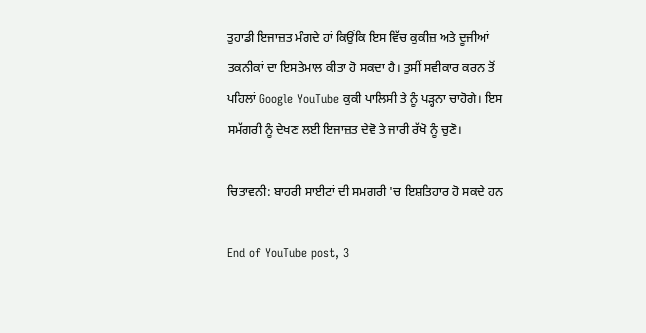ਤੁਹਾਡੀ ਇਜਾਜ਼ਤ ਮੰਗਦੇ ਹਾਂ ਕਿਉਂਕਿ ਇਸ ਵਿੱਚ ਕੁਕੀਜ਼ ਅਤੇ ਦੂਜੀਆਂ ਤਕਨੀਕਾਂ ਦਾ ਇਸਤੇਮਾਲ ਕੀਤਾ ਹੋ ਸਕਦਾ ਹੈ। ਤੁਸੀਂ ਸਵੀਕਾਰ ਕਰਨ ਤੋਂ ਪਹਿਲਾਂ Google YouTube ਕੁਕੀ ਪਾਲਿਸੀ ਤੇ ਨੂੰ ਪੜ੍ਹਨਾ ਚਾਹੋਗੇ। ਇਸ ਸਮੱਗਰੀ ਨੂੰ ਦੇਖਣ ਲਈ ਇਜਾਜ਼ਤ ਦੇਵੋ ਤੇ ਜਾਰੀ ਰੱਖੋ ਨੂੰ ਚੁਣੋ।

ਚਿਤਾਵਨੀ: ਬਾਹਰੀ ਸਾਈਟਾਂ ਦੀ ਸਮਗਰੀ 'ਚ ਇਸ਼ਤਿਹਾਰ ਹੋ ਸਕਦੇ ਹਨ

End of YouTube post, 3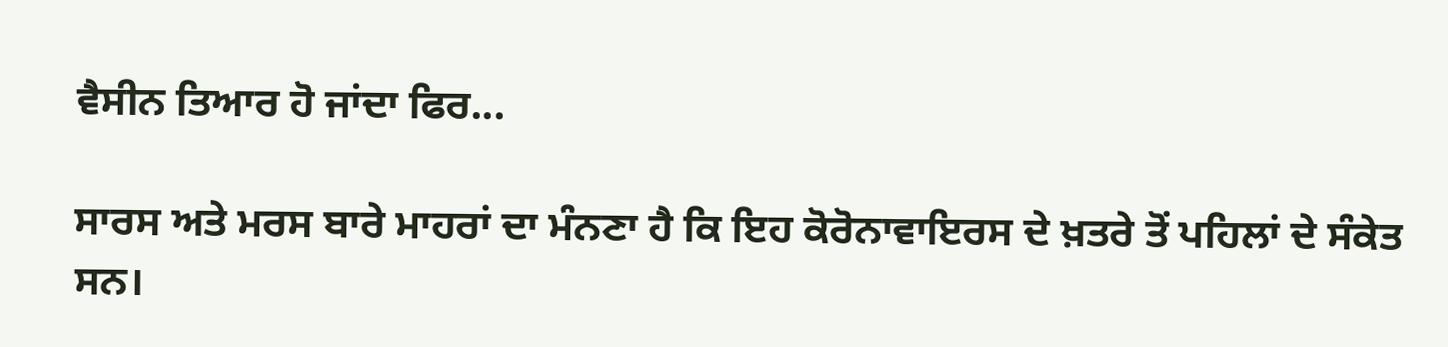ਵੈਸੀਨ ਤਿਆਰ ਹੋ ਜਾਂਦਾ ਫਿਰ...

ਸਾਰਸ ਅਤੇ ਮਰਸ ਬਾਰੇ ਮਾਹਰਾਂ ਦਾ ਮੰਨਣਾ ਹੈ ਕਿ ਇਹ ਕੋਰੋਨਾਵਾਇਰਸ ਦੇ ਖ਼ਤਰੇ ਤੋਂ ਪਹਿਲਾਂ ਦੇ ਸੰਕੇਤ ਸਨ।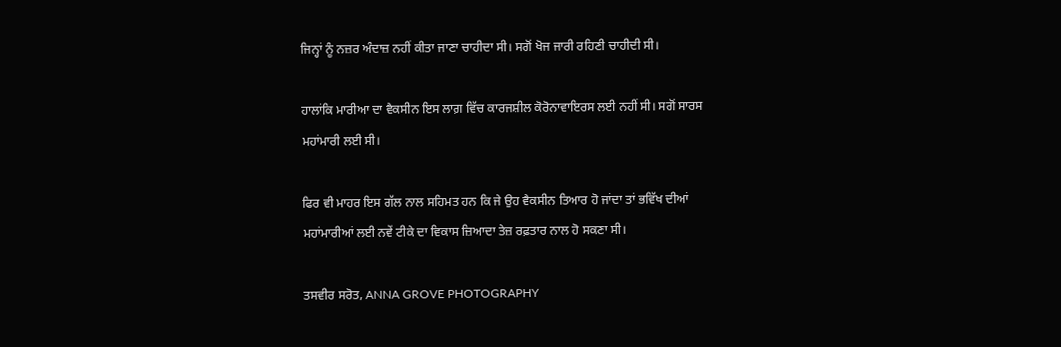ਜਿਨ੍ਹਾਂ ਨੂੰ ਨਜ਼ਰ ਅੰਦਾਜ਼ ਨਹੀਂ ਕੀਤਾ ਜਾਣਾ ਚਾਹੀਦਾ ਸੀ। ਸਗੋਂ ਖੋਜ ਜਾਰੀ ਰਹਿਣੀ ਚਾਹੀਦੀ ਸੀ।

ਹਾਲਾਂਕਿ ਮਾਰੀਆ ਦਾ ਵੈਕਸੀਨ ਇਸ ਲਾਗ਼ ਵਿੱਚ ਕਾਰਜਸ਼ੀਲ ਕੋਰੋਨਾਵਾਇਰਸ ਲਈ ਨਹੀਂ ਸੀ। ਸਗੋਂ ਸਾਰਸ ਮਹਾਂਮਾਰੀ ਲਈ ਸੀ।

ਫਿਰ ਵੀ ਮਾਹਰ ਇਸ ਗੱਲ ਨਾਲ ਸਹਿਮਤ ਹਨ ਕਿ ਜੇ ਉਹ ਵੈਕਸੀਨ ਤਿਆਰ ਹੋ ਜਾਂਦਾ ਤਾਂ ਭਵਿੱਖ ਦੀਆਂ ਮਹਾਂਮਾਰੀਆਂ ਲਈ ਨਵੇਂ ਟੀਕੇ ਦਾ ਵਿਕਾਸ ਜ਼ਿਆਦਾ ਤੇਜ਼ ਰਫ਼ਤਾਰ ਨਾਲ ਹੋ ਸਕਣਾ ਸੀ।

ਤਸਵੀਰ ਸਰੋਤ, ANNA GROVE PHOTOGRAPHY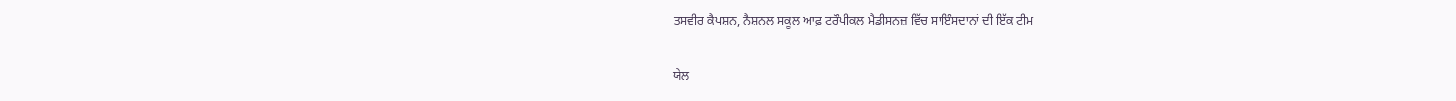ਤਸਵੀਰ ਕੈਪਸ਼ਨ, ਨੈਸ਼ਨਲ ਸਕੂਲ ਆਫ਼ ਟਰੌਪੀਕਲ ਮੈਡੀਸਨਜ਼ ਵਿੱਚ ਸਾਇੰਸਦਾਨਾਂ ਦੀ ਇੱਕ ਟੀਮ

ਯੇਲ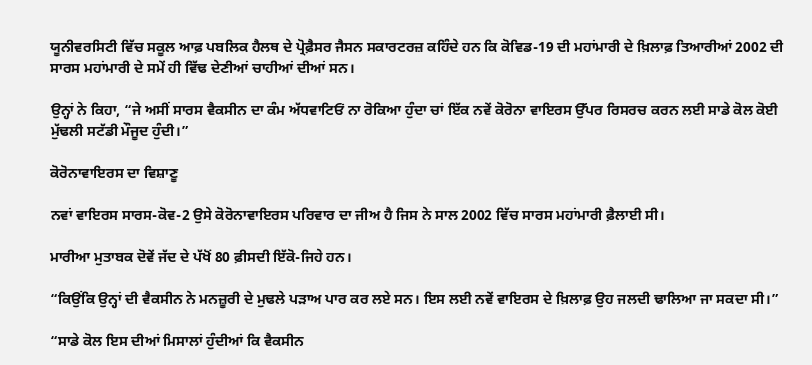ਯੂਨੀਵਰਸਿਟੀ ਵਿੱਚ ਸਕੂਲ ਆਫ਼ ਪਬਲਿਕ ਹੈਲਥ ਦੇ ਪ੍ਰੋਫ਼ੈਸਰ ਜੈਸਨ ਸਕਾਰਟਰਜ਼ ਕਹਿੰਦੇ ਹਨ ਕਿ ਕੋਵਿਡ-19 ਦੀ ਮਹਾਂਮਾਰੀ ਦੇ ਖ਼ਿਲਾਫ਼ ਤਿਆਰੀਆਂ 2002 ਦੀ ਸਾਰਸ ਮਹਾਂਮਾਰੀ ਦੇ ਸਮੇਂ ਹੀ ਵਿੱਢ ਦੇਣੀਆਂ ਚਾਹੀਆਂ ਦੀਆਂ ਸਨ।

ਉਨ੍ਹਾਂ ਨੇ ਕਿਹਾ, “ਜੇ ਅਸੀਂ ਸਾਰਸ ਵੈਕਸੀਨ ਦਾ ਕੰਮ ਅੱਧਵਾਟਿਓਂ ਨਾ ਰੋਕਿਆ ਹੁੰਦਾ ਚਾਂ ਇੱਕ ਨਵੇਂ ਕੋਰੋਨਾ ਵਾਇਰਸ ਉੱਪਰ ਰਿਸਰਚ ਕਰਨ ਲਈ ਸਾਡੇ ਕੋਲ ਕੋਈ ਮੁੱਢਲੀ ਸਟੱਡੀ ਮੌਜੂਦ ਹੁੰਦੀ।”

ਕੋਰੋਨਾਵਾਇਰਸ ਦਾ ਵਿਸ਼ਾਣੂ

ਨਵਾਂ ਵਾਇਰਸ ਸਾਰਸ-ਕੋਵ-2 ਉਸੇ ਕੋਰੋਨਾਵਾਇਰਸ ਪਰਿਵਾਰ ਦਾ ਜੀਅ ਹੈ ਜਿਸ ਨੇ ਸਾਲ 2002 ਵਿੱਚ ਸਾਰਸ ਮਹਾਂਮਾਰੀ ਫ਼ੈਲਾਈ ਸੀ।

ਮਾਰੀਆ ਮੁਤਾਬਕ ਦੋਵੇਂ ਜੱਦ ਦੇ ਪੱਖੋਂ 80 ਫ਼ੀਸਦੀ ਇੱਕੋ-ਜਿਹੇ ਹਨ।

“ਕਿਉਂਕਿ ਉਨ੍ਹਾਂ ਦੀ ਵੈਕਸੀਨ ਨੇ ਮਨਜ਼ੂਰੀ ਦੇ ਮੁਢਲੇ ਪੜਾਅ ਪਾਰ ਕਰ ਲਏ ਸਨ। ਇਸ ਲਈ ਨਵੇਂ ਵਾਇਰਸ ਦੇ ਖ਼ਿਲਾਫ਼ ਉਹ ਜਲਦੀ ਢਾਲਿਆ ਜਾ ਸਕਦਾ ਸੀ।”

“ਸਾਡੇ ਕੋਲ ਇਸ ਦੀਆਂ ਮਿਸਾਲਾਂ ਹੁੰਦੀਆਂ ਕਿ ਵੈਕਸੀਨ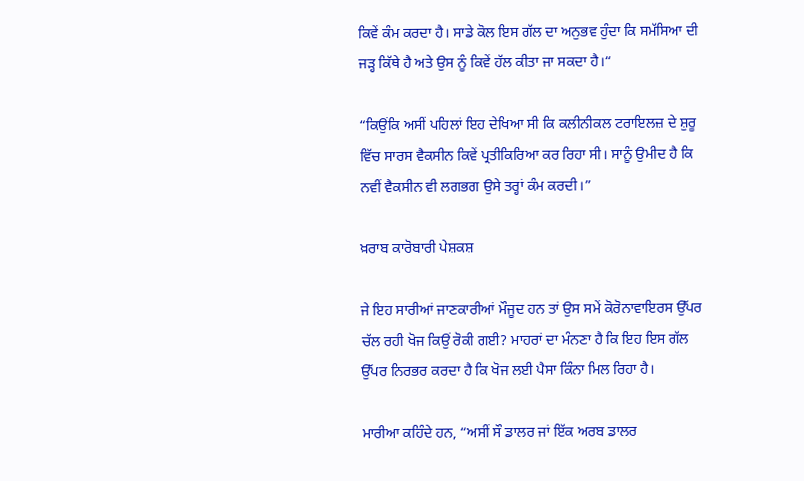ਕਿਵੇਂ ਕੰਮ ਕਰਦਾ ਹੈ। ਸਾਡੇ ਕੋਲ ਇਸ ਗੱਲ ਦਾ ਅਨੁਭਵ ਹੁੰਦਾ ਕਿ ਸਮੱਸਿਆ ਦੀ ਜੜ੍ਹ ਕਿੱਥੇ ਹੈ ਅਤੇ ਉਸ ਨੂੰ ਕਿਵੇਂ ਹੱਲ ਕੀਤਾ ਜਾ ਸਕਦਾ ਹੈ।“

“ਕਿਉਂਕਿ ਅਸੀਂ ਪਹਿਲਾਂ ਇਹ ਦੇਖਿਆ ਸੀ ਕਿ ਕਲੀਨੀਕਲ ਟਰਾਇਲਜ਼ ਦੇ ਸ਼ੁਰੂ ਵਿੱਚ ਸਾਰਸ ਵੈਕਸੀਨ ਕਿਵੇਂ ਪ੍ਰਤੀਕਿਰਿਆ ਕਰ ਰਿਹਾ ਸੀ। ਸਾਨੂੰ ਉਮੀਦ ਹੈ ਕਿ ਨਵੀਂ ਵੈਕਸੀਨ ਵੀ ਲਗਭਗ ਉਸੇ ਤਰ੍ਹਾਂ ਕੰਮ ਕਰਦੀ।”

ਖ਼ਰਾਬ ਕਾਰੋਬਾਰੀ ਪੇਸ਼ਕਸ਼

ਜੇ ਇਹ ਸਾਰੀਆਂ ਜਾਣਕਾਰੀਆਂ ਮੌਜੂਦ ਹਨ ਤਾਂ ਉਸ ਸਮੇਂ ਕੋਰੋਨਾਵਾਇਰਸ ਉੱਪਰ ਚੱਲ ਰਹੀ ਖੋਜ ਕਿਉਂ ਰੋਕੀ ਗਈ? ਮਾਹਰਾਂ ਦਾ ਮੰਨਣਾ ਹੈ ਕਿ ਇਹ ਇਸ ਗੱਲ ਉੱਪਰ ਨਿਰਭਰ ਕਰਦਾ ਹੈ ਕਿ ਖੋਜ ਲਈ ਪੈਸਾ ਕਿੰਨਾ ਮਿਲ ਰਿਹਾ ਹੈ।

ਮਾਰੀਆ ਕਹਿੰਦੇ ਹਨ, “ਅਸੀਂ ਸੌ ਡਾਲਰ ਜਾਂ ਇੱਕ ਅਰਬ ਡਾਲਰ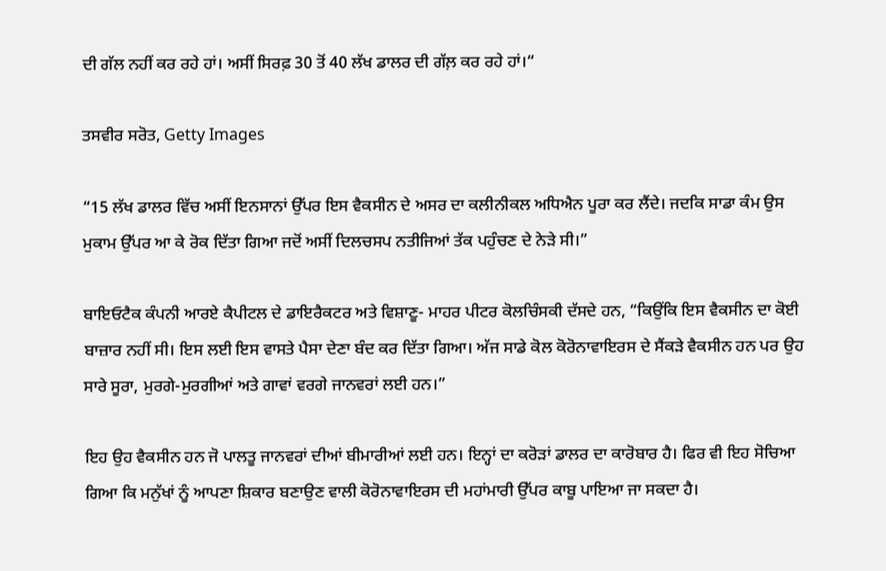ਦੀ ਗੱਲ ਨਹੀਂ ਕਰ ਰਹੇ ਹਾਂ। ਅਸੀਂ ਸਿਰਫ਼ 30 ਤੋਂ 40 ਲੱਖ ਡਾਲਰ ਦੀ ਗੱਲ਼ ਕਰ ਰਹੇ ਹਾਂ।“

ਤਸਵੀਰ ਸਰੋਤ, Getty Images

“15 ਲੱਖ ਡਾਲਰ ਵਿੱਚ ਅਸੀਂ ਇਨਸਾਨਾਂ ਉੱਪਰ ਇਸ ਵੈਕਸੀਨ ਦੇ ਅਸਰ ਦਾ ਕਲੀਨੀਕਲ ਅਧਿਐਨ ਪੂਰਾ ਕਰ ਲੈਂਦੇ। ਜਦਕਿ ਸਾਡਾ ਕੰਮ ਉਸ ਮੁਕਾਮ ਉੱਪਰ ਆ ਕੇ ਰੋਕ ਦਿੱਤਾ ਗਿਆ ਜਦੋਂ ਅਸੀਂ ਦਿਲਚਸਪ ਨਤੀਜਿਆਂ ਤੱਕ ਪਹੁੰਚਣ ਦੇ ਨੇੜੇ ਸੀ।”

ਬਾਇਓਟੈਕ ਕੰਪਨੀ ਆਰਏ ਕੈਪੀਟਲ ਦੇ ਡਾਇਰੈਕਟਰ ਅਤੇ ਵਿਸ਼ਾਣੂ- ਮਾਹਰ ਪੀਟਰ ਕੋਲਚਿੰਸਕੀ ਦੱਸਦੇ ਹਨ, “ਕਿਉਂਕਿ ਇਸ ਵੈਕਸੀਨ ਦਾ ਕੋਈ ਬਾਜ਼ਾਰ ਨਹੀਂ ਸੀ। ਇਸ ਲਈ ਇਸ ਵਾਸਤੇ ਪੈਸਾ ਦੇਣਾ ਬੰਦ ਕਰ ਦਿੱਤਾ ਗਿਆ। ਅੱਜ ਸਾਡੇ ਕੋਲ ਕੋਰੋਨਾਵਾਇਰਸ ਦੇ ਸੈਂਕੜੇ ਵੈਕਸੀਨ ਹਨ ਪਰ ਉਹ ਸਾਰੇ ਸੂਰਾ, ਮੁਰਗੇ-ਮੁਰਗੀਆਂ ਅਤੇ ਗਾਵਾਂ ਵਰਗੇ ਜਾਨਵਰਾਂ ਲਈ ਹਨ।”

ਇਹ ਉਹ ਵੈਕਸੀਨ ਹਨ ਜੋ ਪਾਲਤੂ ਜਾਨਵਰਾਂ ਦੀਆਂ ਬੀਮਾਰੀਆਂ ਲਈ ਹਨ। ਇਨ੍ਹਾਂ ਦਾ ਕਰੋੜਾਂ ਡਾਲਰ ਦਾ ਕਾਰੋਬਾਰ ਹੈ। ਫਿਰ ਵੀ ਇਹ ਸੋਚਿਆ ਗਿਆ ਕਿ ਮਨੁੱਖਾਂ ਨੂੰ ਆਪਣਾ ਸ਼ਿਕਾਰ ਬਣਾਉਣ ਵਾਲੀ ਕੋਰੋਨਾਵਾਇਰਸ ਦੀ ਮਹਾਂਮਾਰੀ ਉੱਪਰ ਕਾਬੂ ਪਾਇਆ ਜਾ ਸਕਦਾ ਹੈ।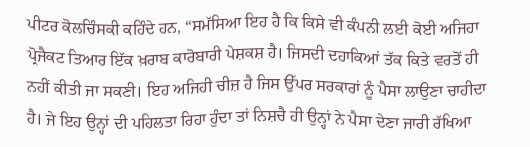ਪੀਟਰ ਕੋਲਚਿੰਸਕੀ ਕਹਿੰਦੇ ਹਨ, “ਸਮੱਸਿਆ ਇਹ ਹੈ ਕਿ ਕਿਸੇ ਵੀ ਕੰਪਨੀ ਲਈ ਕੋਈ ਅਜਿਹਾ ਪ੍ਰੋਜੈਕਟ ਤਿਆਰ ਇੱਕ ਖ਼ਰਾਬ ਕਾਰੋਬਾਰੀ ਪੇਸ਼ਕਸ਼ ਹੈ। ਜਿਸਦੀ ਦਹਾਕਿਆਂ ਤੱਕ ਕਿਤੇ ਵਰਤੋਂ ਹੀ ਨਹੀਂ ਕੀਤੀ ਜਾ ਸਕਣੀ। ਇਹ ਅਜਿਹੀ ਚੀਜ਼ ਹੈ ਜਿਸ ਉੱਪਰ ਸਰਕਾਰਾਂ ਨੂੰ ਪੈਸਾ ਲਾਉਣਾ ਚਾਹੀਦਾ ਹੈ। ਜੇ ਇਹ ਉਨ੍ਹਾਂ ਦੀ ਪਹਿਲਤਾ ਰਿਹਾ ਹੁੰਦਾ ਤਾਂ ਨਿਸ਼ਚੈ ਹੀ ਉਨ੍ਹਾਂ ਨੇ ਪੈਸਾ ਦੇਣਾ ਜਾਰੀ ਰੱਖਿਆ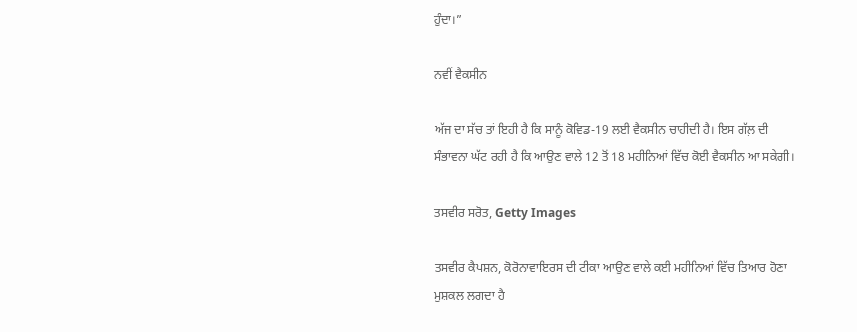ਹੁੰਦਾ।”

ਨਵੀਂ ਵੈਕਸੀਨ

ਅੱਜ ਦਾ ਸੱਚ ਤਾਂ ਇਹੀ ਹੈ ਕਿ ਸਾਨੂੰ ਕੋਵਿਡ-19 ਲਈ ਵੈਕਸੀਨ ਚਾਹੀਦੀ ਹੈ। ਇਸ ਗੱਲ਼ ਦੀ ਸੰਭਾਵਨਾ ਘੱਟ ਰਹੀ ਹੈ ਕਿ ਆਉਣ ਵਾਲੇ 12 ਤੋਂ 18 ਮਹੀਨਿਆਂ ਵਿੱਚ ਕੋਈ ਵੈਕਸੀਨ ਆ ਸਕੇਗੀ।

ਤਸਵੀਰ ਸਰੋਤ, Getty Images

ਤਸਵੀਰ ਕੈਪਸ਼ਨ, ਕੋਰੋਨਾਵਾਇਰਸ ਦੀ ਟੀਕਾ ਆਉਣ ਵਾਲੇ ਕਈ ਮਹੀਨਿਆਂ ਵਿੱਚ ਤਿਆਰ ਹੋਣਾ ਮੁਸ਼ਕਲ ਲਗਦਾ ਹੈ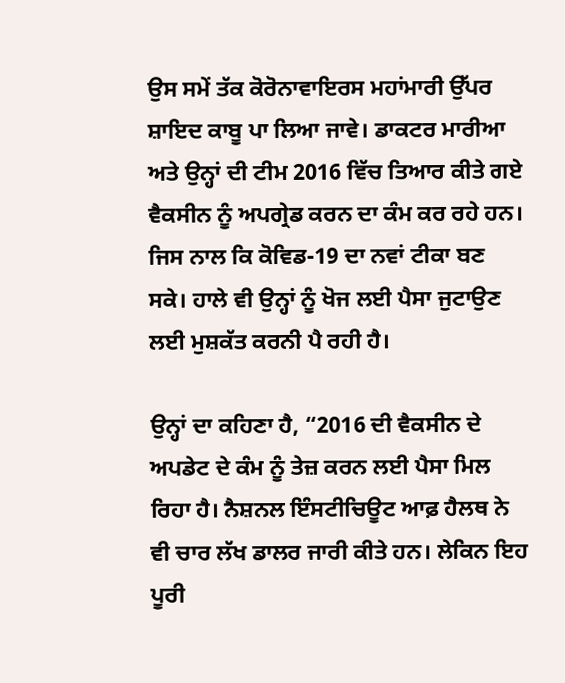ਉਸ ਸਮੇਂ ਤੱਕ ਕੋਰੋਨਾਵਾਇਰਸ ਮਹਾਂਮਾਰੀ ਉੱਪਰ ਸ਼ਾਇਦ ਕਾਬੂ ਪਾ ਲਿਆ ਜਾਵੇ। ਡਾਕਟਰ ਮਾਰੀਆ ਅਤੇ ਉਨ੍ਹਾਂ ਦੀ ਟੀਮ 2016 ਵਿੱਚ ਤਿਆਰ ਕੀਤੇ ਗਏ ਵੈਕਸੀਨ ਨੂੰ ਅਪਗ੍ਰੇਡ ਕਰਨ ਦਾ ਕੰਮ ਕਰ ਰਹੇ ਹਨ। ਜਿਸ ਨਾਲ ਕਿ ਕੋਵਿਡ-19 ਦਾ ਨਵਾਂ ਟੀਕਾ ਬਣ ਸਕੇ। ਹਾਲੇ ਵੀ ਉਨ੍ਹਾਂ ਨੂੰ ਖੋਜ ਲਈ ਪੈਸਾ ਜੁਟਾਉਣ ਲਈ ਮੁਸ਼ਕੱਤ ਕਰਨੀ ਪੈ ਰਹੀ ਹੈ।

ਉਨ੍ਹਾਂ ਦਾ ਕਹਿਣਾ ਹੈ, “2016 ਦੀ ਵੈਕਸੀਨ ਦੇ ਅਪਡੇਟ ਦੇ ਕੰਮ ਨੂੰ ਤੇਜ਼ ਕਰਨ ਲਈ ਪੈਸਾ ਮਿਲ ਰਿਹਾ ਹੈ। ਨੈਸ਼ਨਲ ਇੰਸਟੀਚਿਊਟ ਆਫ਼ ਹੈਲਥ ਨੇ ਵੀ ਚਾਰ ਲੱਖ ਡਾਲਰ ਜਾਰੀ ਕੀਤੇ ਹਨ। ਲੇਕਿਨ ਇਹ ਪੂਰੀ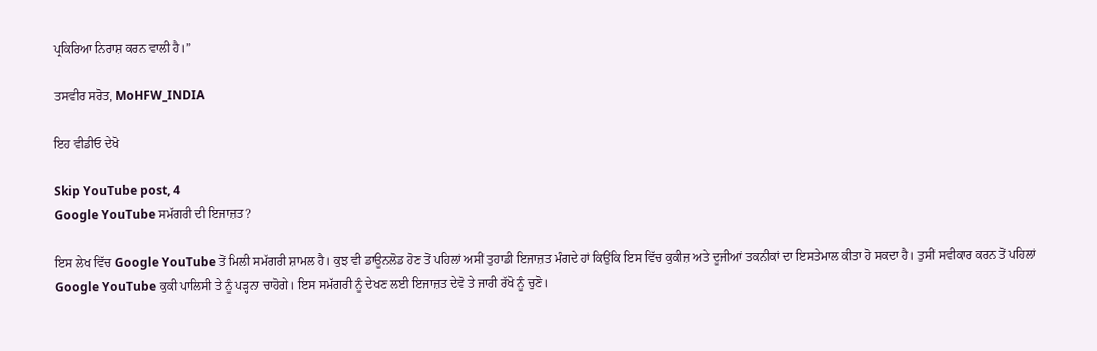ਪ੍ਰਕਿਰਿਆ ਨਿਰਾਸ਼ ਕਰਨ ਵਾਲੀ ਹੈ।”

ਤਸਵੀਰ ਸਰੋਤ, MoHFW_INDIA

ਇਹ ਵੀਡੀਓ ਦੇਖੋ

Skip YouTube post, 4
Google YouTube ਸਮੱਗਰੀ ਦੀ ਇਜਾਜ਼ਤ?

ਇਸ ਲੇਖ ਵਿੱਚ Google YouTube ਤੋਂ ਮਿਲੀ ਸਮੱਗਰੀ ਸ਼ਾਮਲ ਹੈ। ਕੁਝ ਵੀ ਡਾਊਨਲੋਡ ਹੋਣ ਤੋਂ ਪਹਿਲਾਂ ਅਸੀਂ ਤੁਹਾਡੀ ਇਜਾਜ਼ਤ ਮੰਗਦੇ ਹਾਂ ਕਿਉਂਕਿ ਇਸ ਵਿੱਚ ਕੁਕੀਜ਼ ਅਤੇ ਦੂਜੀਆਂ ਤਕਨੀਕਾਂ ਦਾ ਇਸਤੇਮਾਲ ਕੀਤਾ ਹੋ ਸਕਦਾ ਹੈ। ਤੁਸੀਂ ਸਵੀਕਾਰ ਕਰਨ ਤੋਂ ਪਹਿਲਾਂ Google YouTube ਕੁਕੀ ਪਾਲਿਸੀ ਤੇ ਨੂੰ ਪੜ੍ਹਨਾ ਚਾਹੋਗੇ। ਇਸ ਸਮੱਗਰੀ ਨੂੰ ਦੇਖਣ ਲਈ ਇਜਾਜ਼ਤ ਦੇਵੋ ਤੇ ਜਾਰੀ ਰੱਖੋ ਨੂੰ ਚੁਣੋ।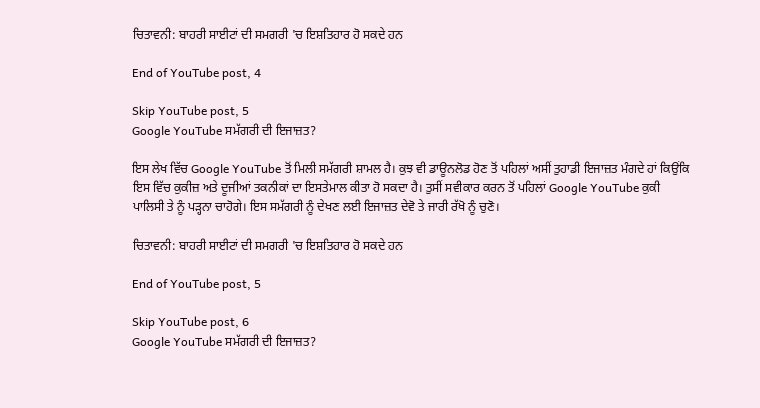ਚਿਤਾਵਨੀ: ਬਾਹਰੀ ਸਾਈਟਾਂ ਦੀ ਸਮਗਰੀ 'ਚ ਇਸ਼ਤਿਹਾਰ ਹੋ ਸਕਦੇ ਹਨ

End of YouTube post, 4

Skip YouTube post, 5
Google YouTube ਸਮੱਗਰੀ ਦੀ ਇਜਾਜ਼ਤ?

ਇਸ ਲੇਖ ਵਿੱਚ Google YouTube ਤੋਂ ਮਿਲੀ ਸਮੱਗਰੀ ਸ਼ਾਮਲ ਹੈ। ਕੁਝ ਵੀ ਡਾਊਨਲੋਡ ਹੋਣ ਤੋਂ ਪਹਿਲਾਂ ਅਸੀਂ ਤੁਹਾਡੀ ਇਜਾਜ਼ਤ ਮੰਗਦੇ ਹਾਂ ਕਿਉਂਕਿ ਇਸ ਵਿੱਚ ਕੁਕੀਜ਼ ਅਤੇ ਦੂਜੀਆਂ ਤਕਨੀਕਾਂ ਦਾ ਇਸਤੇਮਾਲ ਕੀਤਾ ਹੋ ਸਕਦਾ ਹੈ। ਤੁਸੀਂ ਸਵੀਕਾਰ ਕਰਨ ਤੋਂ ਪਹਿਲਾਂ Google YouTube ਕੁਕੀ ਪਾਲਿਸੀ ਤੇ ਨੂੰ ਪੜ੍ਹਨਾ ਚਾਹੋਗੇ। ਇਸ ਸਮੱਗਰੀ ਨੂੰ ਦੇਖਣ ਲਈ ਇਜਾਜ਼ਤ ਦੇਵੋ ਤੇ ਜਾਰੀ ਰੱਖੋ ਨੂੰ ਚੁਣੋ।

ਚਿਤਾਵਨੀ: ਬਾਹਰੀ ਸਾਈਟਾਂ ਦੀ ਸਮਗਰੀ 'ਚ ਇਸ਼ਤਿਹਾਰ ਹੋ ਸਕਦੇ ਹਨ

End of YouTube post, 5

Skip YouTube post, 6
Google YouTube ਸਮੱਗਰੀ ਦੀ ਇਜਾਜ਼ਤ?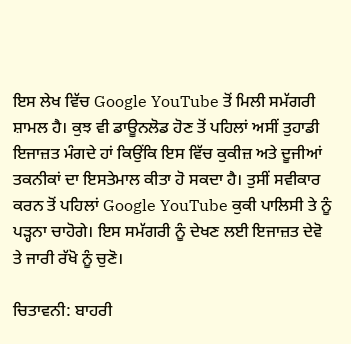ਇਸ ਲੇਖ ਵਿੱਚ Google YouTube ਤੋਂ ਮਿਲੀ ਸਮੱਗਰੀ ਸ਼ਾਮਲ ਹੈ। ਕੁਝ ਵੀ ਡਾਊਨਲੋਡ ਹੋਣ ਤੋਂ ਪਹਿਲਾਂ ਅਸੀਂ ਤੁਹਾਡੀ ਇਜਾਜ਼ਤ ਮੰਗਦੇ ਹਾਂ ਕਿਉਂਕਿ ਇਸ ਵਿੱਚ ਕੁਕੀਜ਼ ਅਤੇ ਦੂਜੀਆਂ ਤਕਨੀਕਾਂ ਦਾ ਇਸਤੇਮਾਲ ਕੀਤਾ ਹੋ ਸਕਦਾ ਹੈ। ਤੁਸੀਂ ਸਵੀਕਾਰ ਕਰਨ ਤੋਂ ਪਹਿਲਾਂ Google YouTube ਕੁਕੀ ਪਾਲਿਸੀ ਤੇ ਨੂੰ ਪੜ੍ਹਨਾ ਚਾਹੋਗੇ। ਇਸ ਸਮੱਗਰੀ ਨੂੰ ਦੇਖਣ ਲਈ ਇਜਾਜ਼ਤ ਦੇਵੋ ਤੇ ਜਾਰੀ ਰੱਖੋ ਨੂੰ ਚੁਣੋ।

ਚਿਤਾਵਨੀ: ਬਾਹਰੀ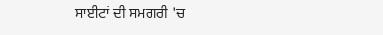ਸਾਈਟਾਂ ਦੀ ਸਮਗਰੀ 'ਚ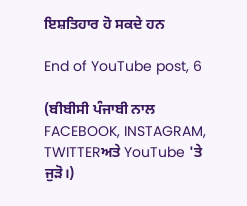ਇਸ਼ਤਿਹਾਰ ਹੋ ਸਕਦੇ ਹਨ

End of YouTube post, 6

(ਬੀਬੀਸੀ ਪੰਜਾਬੀ ਨਾਲ FACEBOOK, INSTAGRAM, TWITTERਅਤੇ YouTube 'ਤੇ ਜੁੜੋ।)